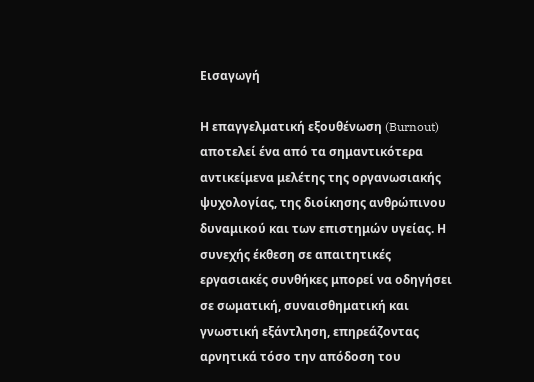Εισαγωγή

Η επαγγελματική εξουθένωση (Burnout) αποτελεί ένα από τα σημαντικότερα αντικείμενα μελέτης της οργανωσιακής ψυχολογίας, της διοίκησης ανθρώπινου δυναμικού και των επιστημών υγείας. Η συνεχής έκθεση σε απαιτητικές εργασιακές συνθήκες μπορεί να οδηγήσει σε σωματική, συναισθηματική και γνωστική εξάντληση, επηρεάζοντας αρνητικά τόσο την απόδοση του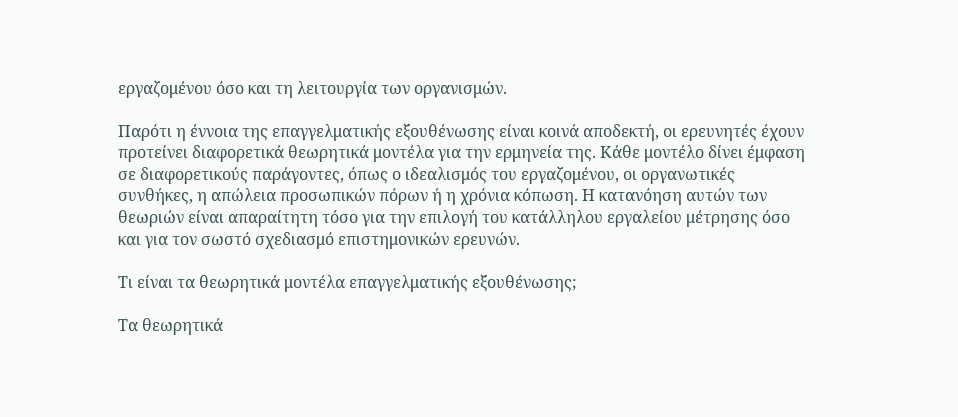εργαζομένου όσο και τη λειτουργία των οργανισμών.

Παρότι η έννοια της επαγγελματικής εξουθένωσης είναι κοινά αποδεκτή, οι ερευνητές έχουν προτείνει διαφορετικά θεωρητικά μοντέλα για την ερμηνεία της. Κάθε μοντέλο δίνει έμφαση σε διαφορετικούς παράγοντες, όπως ο ιδεαλισμός του εργαζομένου, οι οργανωτικές συνθήκες, η απώλεια προσωπικών πόρων ή η χρόνια κόπωση. Η κατανόηση αυτών των θεωριών είναι απαραίτητη τόσο για την επιλογή του κατάλληλου εργαλείου μέτρησης όσο και για τον σωστό σχεδιασμό επιστημονικών ερευνών.

Τι είναι τα θεωρητικά μοντέλα επαγγελματικής εξουθένωσης;

Τα θεωρητικά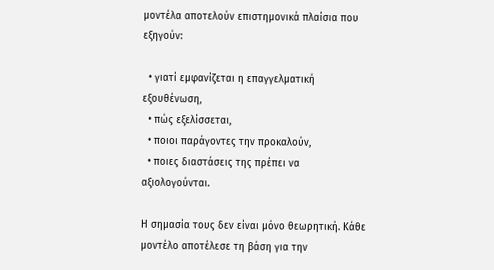μοντέλα αποτελούν επιστημονικά πλαίσια που εξηγούν:

  • γιατί εμφανίζεται η επαγγελματική εξουθένωση,
  • πώς εξελίσσεται,
  • ποιοι παράγοντες την προκαλούν,
  • ποιες διαστάσεις της πρέπει να αξιολογούνται.

Η σημασία τους δεν είναι μόνο θεωρητική. Κάθε μοντέλο αποτέλεσε τη βάση για την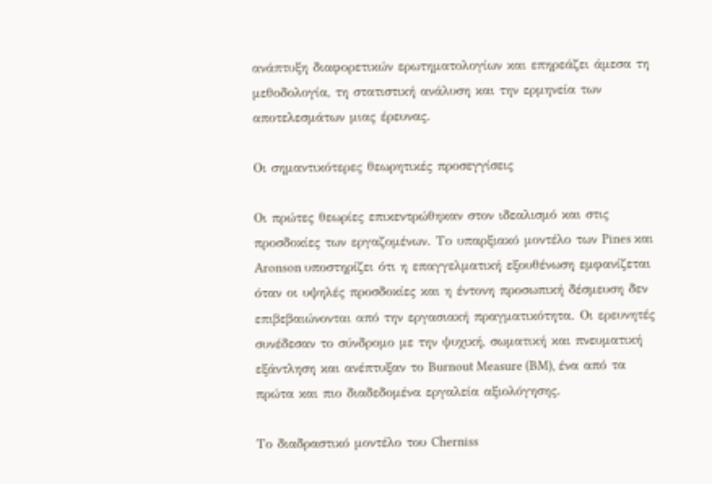ανάπτυξη διαφορετικών ερωτηματολογίων και επηρεάζει άμεσα τη μεθοδολογία, τη στατιστική ανάλυση και την ερμηνεία των αποτελεσμάτων μιας έρευνας.

Οι σημαντικότερες θεωρητικές προσεγγίσεις

Οι πρώτες θεωρίες επικεντρώθηκαν στον ιδεαλισμό και στις προσδοκίες των εργαζομένων. Το υπαρξιακό μοντέλο των Pines και Aronson υποστηρίζει ότι η επαγγελματική εξουθένωση εμφανίζεται όταν οι υψηλές προσδοκίες και η έντονη προσωπική δέσμευση δεν επιβεβαιώνονται από την εργασιακή πραγματικότητα. Οι ερευνητές συνέδεσαν το σύνδρομο με την ψυχική, σωματική και πνευματική εξάντληση και ανέπτυξαν το Burnout Measure (BM), ένα από τα πρώτα και πιο διαδεδομένα εργαλεία αξιολόγησης.

Το διαδραστικό μοντέλο του Cherniss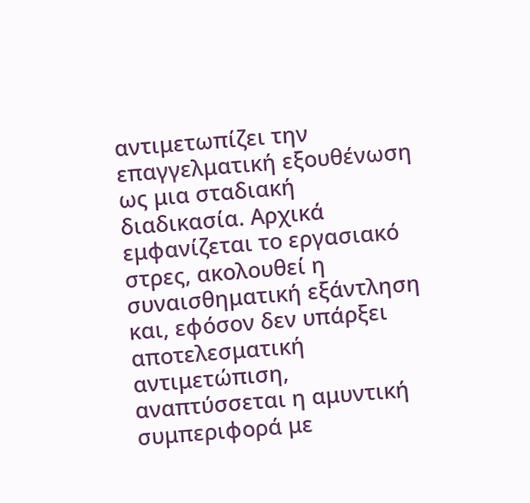αντιμετωπίζει την επαγγελματική εξουθένωση ως μια σταδιακή διαδικασία. Αρχικά εμφανίζεται το εργασιακό στρες, ακολουθεί η συναισθηματική εξάντληση και, εφόσον δεν υπάρξει αποτελεσματική αντιμετώπιση, αναπτύσσεται η αμυντική συμπεριφορά με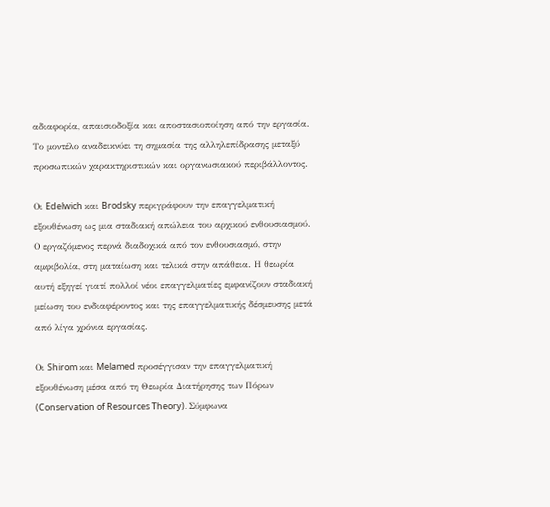αδιαφορία, απαισιοδοξία και αποστασιοποίηση από την εργασία. Το μοντέλο αναδεικνύει τη σημασία της αλληλεπίδρασης μεταξύ προσωπικών χαρακτηριστικών και οργανωσιακού περιβάλλοντος.

Οι Edelwich και Brodsky περιγράφουν την επαγγελματική εξουθένωση ως μια σταδιακή απώλεια του αρχικού ενθουσιασμού. Ο εργαζόμενος περνά διαδοχικά από τον ενθουσιασμό, στην αμφιβολία, στη ματαίωση και τελικά στην απάθεια. Η θεωρία αυτή εξηγεί γιατί πολλοί νέοι επαγγελματίες εμφανίζουν σταδιακή μείωση του ενδιαφέροντος και της επαγγελματικής δέσμευσης μετά από λίγα χρόνια εργασίας.

Οι Shirom και Melamed προσέγγισαν την επαγγελματική εξουθένωση μέσα από τη Θεωρία Διατήρησης των Πόρων (Conservation of Resources Theory). Σύμφωνα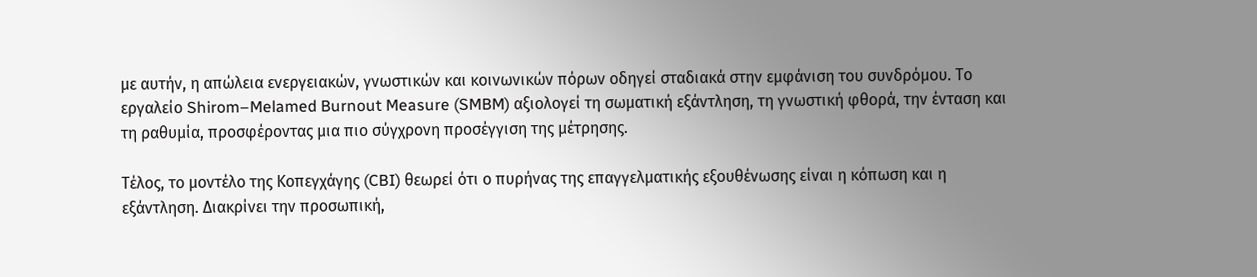με αυτήν, η απώλεια ενεργειακών, γνωστικών και κοινωνικών πόρων οδηγεί σταδιακά στην εμφάνιση του συνδρόμου. Το εργαλείο Shirom–Melamed Burnout Measure (SMBM) αξιολογεί τη σωματική εξάντληση, τη γνωστική φθορά, την ένταση και τη ραθυμία, προσφέροντας μια πιο σύγχρονη προσέγγιση της μέτρησης.

Τέλος, το μοντέλο της Κοπεγχάγης (CBI) θεωρεί ότι ο πυρήνας της επαγγελματικής εξουθένωσης είναι η κόπωση και η εξάντληση. Διακρίνει την προσωπική,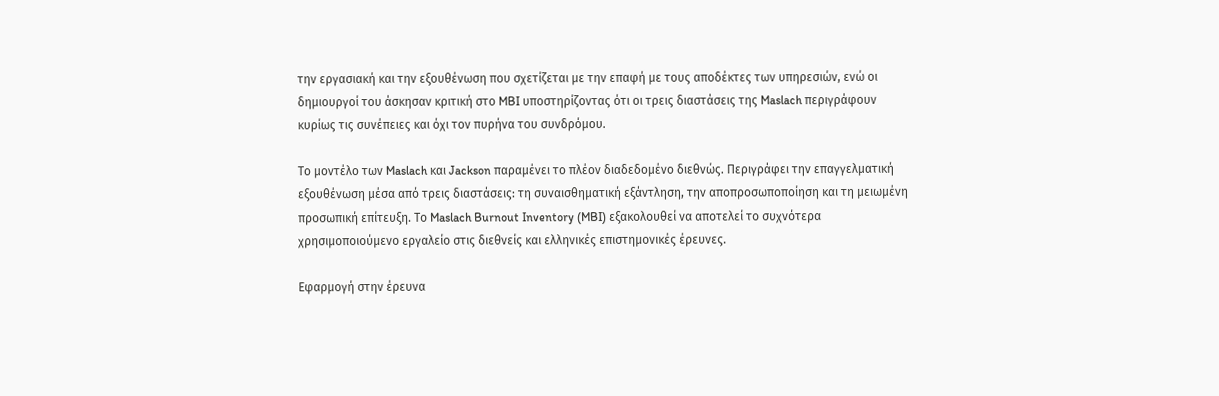την εργασιακή και την εξουθένωση που σχετίζεται με την επαφή με τους αποδέκτες των υπηρεσιών, ενώ οι δημιουργοί του άσκησαν κριτική στο MBI υποστηρίζοντας ότι οι τρεις διαστάσεις της Maslach περιγράφουν κυρίως τις συνέπειες και όχι τον πυρήνα του συνδρόμου.

Το μοντέλο των Maslach και Jackson παραμένει το πλέον διαδεδομένο διεθνώς. Περιγράφει την επαγγελματική εξουθένωση μέσα από τρεις διαστάσεις: τη συναισθηματική εξάντληση, την αποπροσωποποίηση και τη μειωμένη προσωπική επίτευξη. Το Maslach Burnout Inventory (MBI) εξακολουθεί να αποτελεί το συχνότερα χρησιμοποιούμενο εργαλείο στις διεθνείς και ελληνικές επιστημονικές έρευνες.

Εφαρμογή στην έρευνα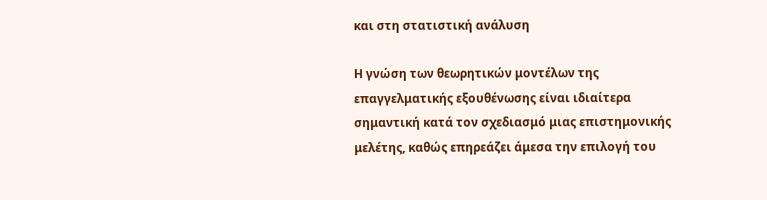και στη στατιστική ανάλυση

Η γνώση των θεωρητικών μοντέλων της επαγγελματικής εξουθένωσης είναι ιδιαίτερα σημαντική κατά τον σχεδιασμό μιας επιστημονικής μελέτης, καθώς επηρεάζει άμεσα την επιλογή του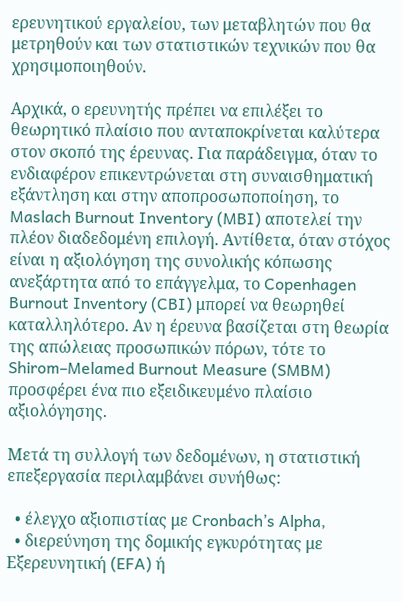ερευνητικού εργαλείου, των μεταβλητών που θα μετρηθούν και των στατιστικών τεχνικών που θα χρησιμοποιηθούν.

Αρχικά, ο ερευνητής πρέπει να επιλέξει το θεωρητικό πλαίσιο που ανταποκρίνεται καλύτερα στον σκοπό της έρευνας. Για παράδειγμα, όταν το ενδιαφέρον επικεντρώνεται στη συναισθηματική εξάντληση και στην αποπροσωποποίηση, το Maslach Burnout Inventory (MBI) αποτελεί την πλέον διαδεδομένη επιλογή. Αντίθετα, όταν στόχος είναι η αξιολόγηση της συνολικής κόπωσης ανεξάρτητα από το επάγγελμα, το Copenhagen Burnout Inventory (CBI) μπορεί να θεωρηθεί καταλληλότερο. Αν η έρευνα βασίζεται στη θεωρία της απώλειας προσωπικών πόρων, τότε το Shirom–Melamed Burnout Measure (SMBM) προσφέρει ένα πιο εξειδικευμένο πλαίσιο αξιολόγησης.

Μετά τη συλλογή των δεδομένων, η στατιστική επεξεργασία περιλαμβάνει συνήθως:

  • έλεγχο αξιοπιστίας με Cronbach’s Alpha,
  • διερεύνηση της δομικής εγκυρότητας με Εξερευνητική (EFA) ή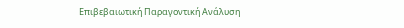Επιβεβαιωτική Παραγοντική Ανάλυση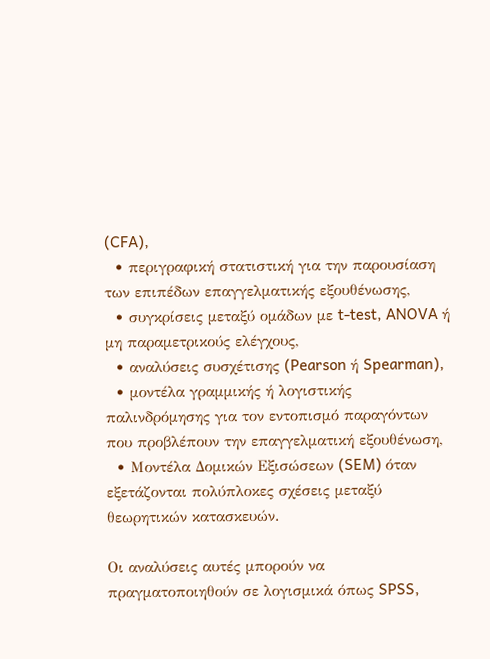(CFA),
  • περιγραφική στατιστική για την παρουσίαση των επιπέδων επαγγελματικής εξουθένωσης,
  • συγκρίσεις μεταξύ ομάδων με t-test, ANOVA ή μη παραμετρικούς ελέγχους,
  • αναλύσεις συσχέτισης (Pearson ή Spearman),
  • μοντέλα γραμμικής ή λογιστικής παλινδρόμησης για τον εντοπισμό παραγόντων που προβλέπουν την επαγγελματική εξουθένωση,
  • Μοντέλα Δομικών Εξισώσεων (SEM) όταν εξετάζονται πολύπλοκες σχέσεις μεταξύ θεωρητικών κατασκευών.

Οι αναλύσεις αυτές μπορούν να πραγματοποιηθούν σε λογισμικά όπως SPSS,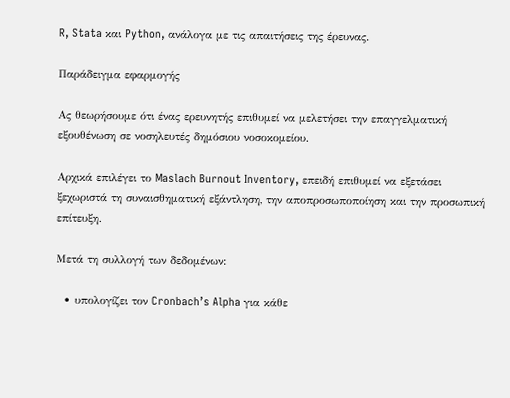R, Stata και Python, ανάλογα με τις απαιτήσεις της έρευνας.

Παράδειγμα εφαρμογής

Ας θεωρήσουμε ότι ένας ερευνητής επιθυμεί να μελετήσει την επαγγελματική εξουθένωση σε νοσηλευτές δημόσιου νοσοκομείου.

Αρχικά επιλέγει το Maslach Burnout Inventory, επειδή επιθυμεί να εξετάσει ξεχωριστά τη συναισθηματική εξάντληση, την αποπροσωποποίηση και την προσωπική επίτευξη.

Μετά τη συλλογή των δεδομένων:

  • υπολογίζει τον Cronbach’s Alpha για κάθε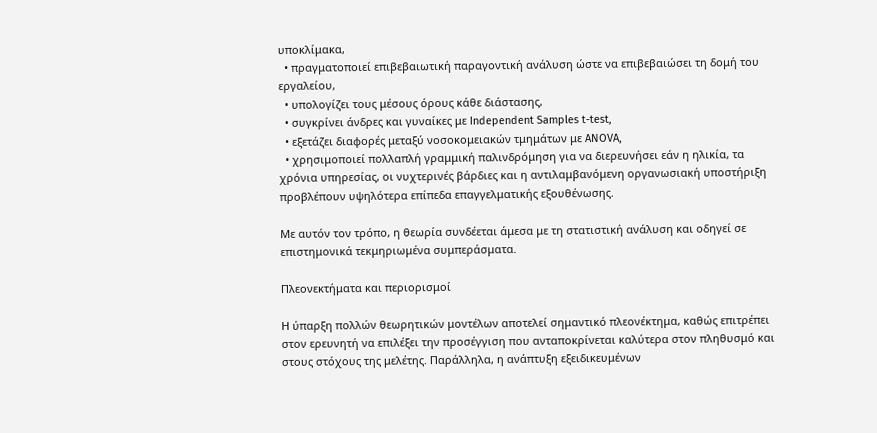υποκλίμακα,
  • πραγματοποιεί επιβεβαιωτική παραγοντική ανάλυση ώστε να επιβεβαιώσει τη δομή του εργαλείου,
  • υπολογίζει τους μέσους όρους κάθε διάστασης,
  • συγκρίνει άνδρες και γυναίκες με Independent Samples t-test,
  • εξετάζει διαφορές μεταξύ νοσοκομειακών τμημάτων με ANOVA,
  • χρησιμοποιεί πολλαπλή γραμμική παλινδρόμηση για να διερευνήσει εάν η ηλικία, τα χρόνια υπηρεσίας, οι νυχτερινές βάρδιες και η αντιλαμβανόμενη οργανωσιακή υποστήριξη προβλέπουν υψηλότερα επίπεδα επαγγελματικής εξουθένωσης.

Με αυτόν τον τρόπο, η θεωρία συνδέεται άμεσα με τη στατιστική ανάλυση και οδηγεί σε επιστημονικά τεκμηριωμένα συμπεράσματα.

Πλεονεκτήματα και περιορισμοί

Η ύπαρξη πολλών θεωρητικών μοντέλων αποτελεί σημαντικό πλεονέκτημα, καθώς επιτρέπει στον ερευνητή να επιλέξει την προσέγγιση που ανταποκρίνεται καλύτερα στον πληθυσμό και στους στόχους της μελέτης. Παράλληλα, η ανάπτυξη εξειδικευμένων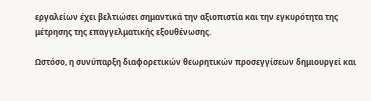εργαλείων έχει βελτιώσει σημαντικά την αξιοπιστία και την εγκυρότητα της μέτρησης της επαγγελματικής εξουθένωσης.

Ωστόσο, η συνύπαρξη διαφορετικών θεωρητικών προσεγγίσεων δημιουργεί και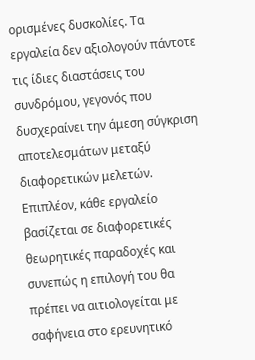ορισμένες δυσκολίες. Τα εργαλεία δεν αξιολογούν πάντοτε τις ίδιες διαστάσεις του συνδρόμου, γεγονός που δυσχεραίνει την άμεση σύγκριση αποτελεσμάτων μεταξύ διαφορετικών μελετών. Επιπλέον, κάθε εργαλείο βασίζεται σε διαφορετικές θεωρητικές παραδοχές και συνεπώς η επιλογή του θα πρέπει να αιτιολογείται με σαφήνεια στο ερευνητικό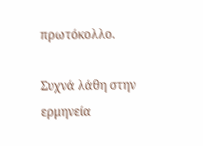πρωτόκολλο.

Συχνά λάθη στην ερμηνεία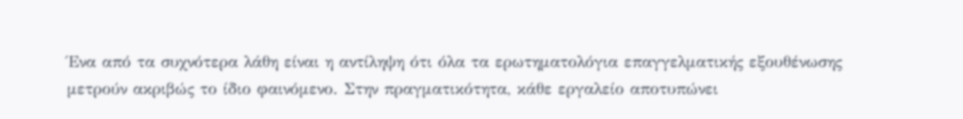Ένα από τα συχνότερα λάθη είναι η αντίληψη ότι όλα τα ερωτηματολόγια επαγγελματικής εξουθένωσης μετρούν ακριβώς το ίδιο φαινόμενο. Στην πραγματικότητα, κάθε εργαλείο αποτυπώνει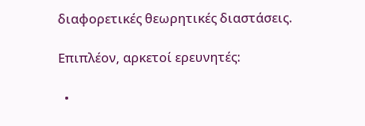διαφορετικές θεωρητικές διαστάσεις.

Επιπλέον, αρκετοί ερευνητές:

  •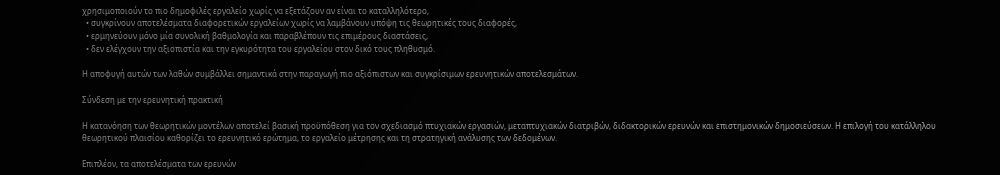χρησιμοποιούν το πιο δημοφιλές εργαλείο χωρίς να εξετάζουν αν είναι το καταλληλότερο,
  • συγκρίνουν αποτελέσματα διαφορετικών εργαλείων χωρίς να λαμβάνουν υπόψη τις θεωρητικές τους διαφορές,
  • ερμηνεύουν μόνο μία συνολική βαθμολογία και παραβλέπουν τις επιμέρους διαστάσεις,
  • δεν ελέγχουν την αξιοπιστία και την εγκυρότητα του εργαλείου στον δικό τους πληθυσμό.

Η αποφυγή αυτών των λαθών συμβάλλει σημαντικά στην παραγωγή πιο αξιόπιστων και συγκρίσιμων ερευνητικών αποτελεσμάτων.

Σύνδεση με την ερευνητική πρακτική

Η κατανόηση των θεωρητικών μοντέλων αποτελεί βασική προϋπόθεση για τον σχεδιασμό πτυχιακών εργασιών, μεταπτυχιακών διατριβών, διδακτορικών ερευνών και επιστημονικών δημοσιεύσεων. Η επιλογή του κατάλληλου θεωρητικού πλαισίου καθορίζει το ερευνητικό ερώτημα, το εργαλείο μέτρησης και τη στρατηγική ανάλυσης των δεδομένων.

Επιπλέον, τα αποτελέσματα των ερευνών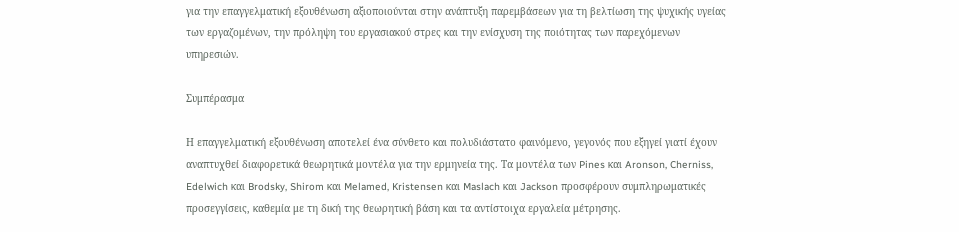για την επαγγελματική εξουθένωση αξιοποιούνται στην ανάπτυξη παρεμβάσεων για τη βελτίωση της ψυχικής υγείας των εργαζομένων, την πρόληψη του εργασιακού στρες και την ενίσχυση της ποιότητας των παρεχόμενων υπηρεσιών.

Συμπέρασμα

Η επαγγελματική εξουθένωση αποτελεί ένα σύνθετο και πολυδιάστατο φαινόμενο, γεγονός που εξηγεί γιατί έχουν αναπτυχθεί διαφορετικά θεωρητικά μοντέλα για την ερμηνεία της. Τα μοντέλα των Pines και Aronson, Cherniss, Edelwich και Brodsky, Shirom και Melamed, Kristensen και Maslach και Jackson προσφέρουν συμπληρωματικές προσεγγίσεις, καθεμία με τη δική της θεωρητική βάση και τα αντίστοιχα εργαλεία μέτρησης.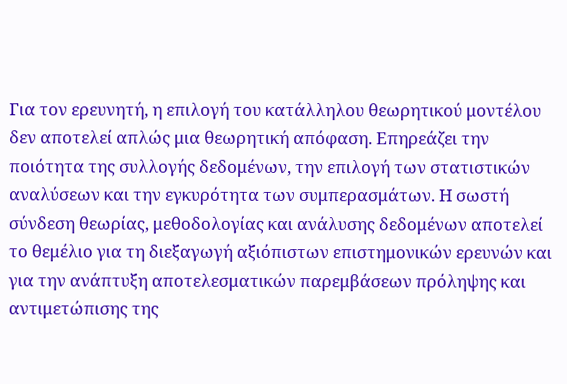Για τον ερευνητή, η επιλογή του κατάλληλου θεωρητικού μοντέλου δεν αποτελεί απλώς μια θεωρητική απόφαση. Επηρεάζει την ποιότητα της συλλογής δεδομένων, την επιλογή των στατιστικών αναλύσεων και την εγκυρότητα των συμπερασμάτων. Η σωστή σύνδεση θεωρίας, μεθοδολογίας και ανάλυσης δεδομένων αποτελεί το θεμέλιο για τη διεξαγωγή αξιόπιστων επιστημονικών ερευνών και για την ανάπτυξη αποτελεσματικών παρεμβάσεων πρόληψης και αντιμετώπισης της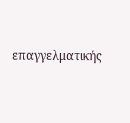επαγγελματικής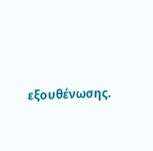εξουθένωσης.